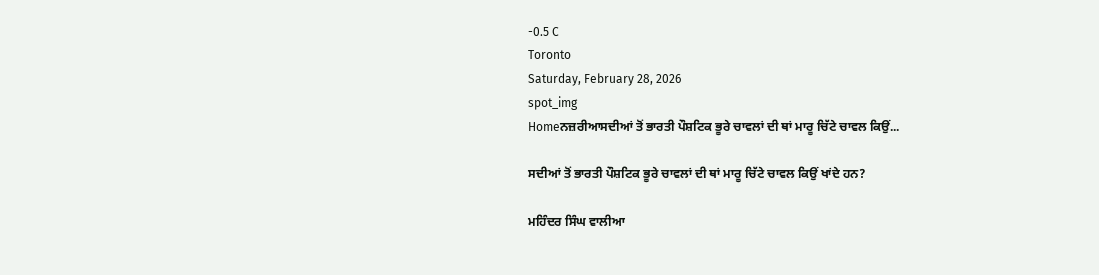-0.5 C
Toronto
Saturday, February 28, 2026
spot_img
Homeਨਜ਼ਰੀਆਸਦੀਆਂ ਤੋਂ ਭਾਰਤੀ ਪੌਸ਼ਟਿਕ ਭੂਰੇ ਚਾਵਲਾਂ ਦੀ ਥਾਂ ਮਾਰੂ ਚਿੱਟੇ ਚਾਵਲ ਕਿਉਂ...

ਸਦੀਆਂ ਤੋਂ ਭਾਰਤੀ ਪੌਸ਼ਟਿਕ ਭੂਰੇ ਚਾਵਲਾਂ ਦੀ ਥਾਂ ਮਾਰੂ ਚਿੱਟੇ ਚਾਵਲ ਕਿਉਂ ਖਾਂਦੇ ਹਨ?

ਮਹਿੰਦਰ ਸਿੰਘ ਵਾਲੀਆ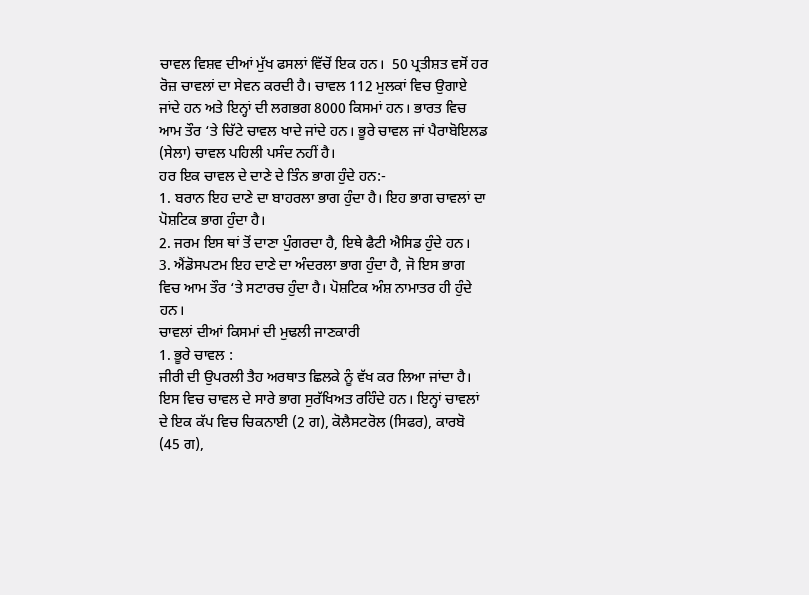ਚਾਵਲ ਵਿਸ਼ਵ ਦੀਆਂ ਮੁੱਖ ਫਸਲਾਂ ਵਿੱਚੋਂ ਇਕ ਹਨ।  50 ਪ੍ਰਤੀਸ਼ਤ ਵਸੋਂ ਹਰ ਰੋਜ਼ ਚਾਵਲਾਂ ਦਾ ਸੇਵਨ ਕਰਦੀ ਹੈ। ਚਾਵਲ 112 ਮੁਲਕਾਂ ਵਿਚ ਉਗਾਏ ਜਾਂਦੇ ਹਨ ਅਤੇ ਇਨ੍ਹਾਂ ਦੀ ਲਗਭਗ 8000 ਕਿਸਮਾਂ ਹਨ। ਭਾਰਤ ਵਿਚ ਆਮ ਤੌਰ ‘ਤੇ ਚਿੱਟੇ ਚਾਵਲ ਖਾਦੇ ਜਾਂਦੇ ਹਨ। ਭੂਰੇ ਚਾਵਲ ਜਾਂ ਪੈਰਾਬੋਇਲਡ (ਸੇਲਾ) ਚਾਵਲ ਪਹਿਲੀ ਪਸੰਦ ਨਹੀਂ ਹੈ।
ਹਰ ਇਕ ਚਾਵਲ ਦੇ ਦਾਣੇ ਦੇ ਤਿੰਨ ਭਾਗ ਹੁੰਦੇ ਹਨ:-
1. ਬਰਾਨ ਇਹ ਦਾਣੇ ਦਾ ਬਾਹਰਲਾ ਭਾਗ ਹੁੰਦਾ ਹੈ। ਇਹ ਭਾਗ ਚਾਵਲਾਂ ਦਾ ਪੋਸ਼ਟਿਕ ਭਾਗ ਹੁੰਦਾ ਹੈ।
2. ਜਰਮ ਇਸ ਥਾਂ ਤੋਂ ਦਾਣਾ ਪੁੰਗਰਦਾ ਹੈ, ਇਥੇ ਫੈਟੀ ਐਸਿਡ ਹੁੰਦੇ ਹਨ।
3. ਐਂਡੋਸਪਟਮ ਇਹ ਦਾਣੇ ਦਾ ਅੰਦਰਲਾ ਭਾਗ ਹੁੰਦਾ ਹੈ, ਜੋ ਇਸ ਭਾਗ ਵਿਚ ਆਮ ਤੌਰ ‘ਤੇ ਸਟਾਰਚ ਹੁੰਦਾ ਹੈ। ਪੋਸ਼ਟਿਕ ਅੰਸ਼ ਨਾਮਾਤਰ ਹੀ ਹੁੰਦੇ ਹਨ।
ਚਾਵਲਾਂ ਦੀਆਂ ਕਿਸਮਾਂ ਦੀ ਮੁਢਲੀ ਜਾਣਕਾਰੀ
1. ਭੂਰੇ ਚਾਵਲ :
ਜੀਰੀ ਦੀ ਉਪਰਲੀ ਤੈਹ ਅਰਥਾਤ ਛਿਲਕੇ ਨੂੰ ਵੱਖ ਕਰ ਲਿਆ ਜਾਂਦਾ ਹੈ। ਇਸ ਵਿਚ ਚਾਵਲ ਦੇ ਸਾਰੇ ਭਾਗ ਸੁਰੱਖਿਅਤ ਰਹਿੰਦੇ ਹਨ। ਇਨ੍ਹਾਂ ਚਾਵਲਾਂ ਦੇ ਇਕ ਕੱਪ ਵਿਚ ਚਿਕਨਾਈ (2 ਗ), ਕੋਲੈਸਟਰੋਲ (ਸਿਫਰ), ਕਾਰਬੋ (45 ਗ),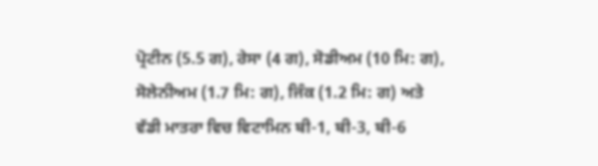ਪ੍ਰੋਟੀਨ (5.5 ਗ), ਰੇਸਾ (4 ਗ), ਸੋਡੀਅਮ (10 ਮਿ: ਗ), ਸੋਲੇਨੀਅਮ (1.7 ਮਿ: ਗ), ਜਿੰਕ (1.2 ਮਿ: ਗ) ਅਤੇ ਵੱਡੀ ਮਾਤਰਾ ਵਿਚ ਵਿਟਾਮਿਨ ਬੀ-1, ਬੀ-3, ਬੀ-6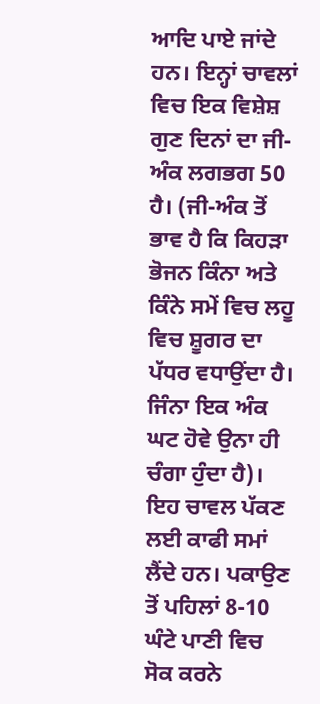ਆਦਿ ਪਾਏ ਜਾਂਦੇ ਹਨ। ਇਨ੍ਹਾਂ ਚਾਵਲਾਂ ਵਿਚ ਇਕ ਵਿਸ਼ੇਸ਼ ਗੁਣ ਦਿਨਾਂ ਦਾ ਜੀ-ਅੰਕ ਲਗਭਗ 50 ਹੈ। (ਜੀ-ਅੰਕ ਤੋਂ ਭਾਵ ਹੈ ਕਿ ਕਿਹੜਾ ਭੋਜਨ ਕਿੰਨਾ ਅਤੇ ਕਿੰਨੇ ਸਮੇਂ ਵਿਚ ਲਹੂ ਵਿਚ ਸ਼ੂਗਰ ਦਾ ਪੱਧਰ ਵਧਾਉਂਦਾ ਹੈ। ਜਿੰਨਾ ਇਕ ਅੰਕ ਘਟ ਹੋਵੇ ਉਨਾ ਹੀ ਚੰਗਾ ਹੁੰਦਾ ਹੈ)। ਇਹ ਚਾਵਲ ਪੱਕਣ ਲਈ ਕਾਫੀ ਸਮਾਂ ਲੈਂਦੇ ਹਨ। ਪਕਾਉਣ ਤੋਂ ਪਹਿਲਾਂ 8-10 ਘੰਟੇ ਪਾਣੀ ਵਿਚ ਸੋਕ ਕਰਨੇ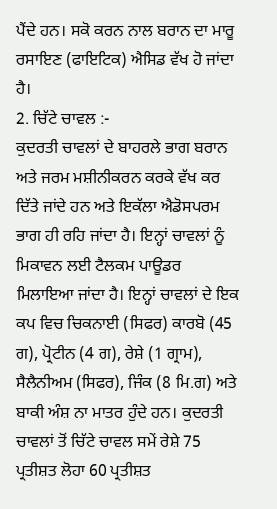ਪੈਂਦੇ ਹਨ। ਸਕੋ ਕਰਨ ਨਾਲ ਬਰਾਨ ਦਾ ਮਾਰੂ ਰਸਾਇਣ (ਫਾਇਟਿਕ) ਐਸਿਡ ਵੱਖ ਹੋ ਜਾਂਦਾ ਹੈ।
2. ਚਿੱਟੇ ਚਾਵਲ :-
ਕੁਦਰਤੀ ਚਾਵਲਾਂ ਦੇ ਬਾਹਰਲੇ ਭਾਗ ਬਰਾਨ ਅਤੇ ਜਰਮ ਮਸ਼ੀਨੀਕਰਨ ਕਰਕੇ ਵੱਖ ਕਰ ਦਿੱਤੇ ਜਾਂਦੇ ਹਨ ਅਤੇ ਇਕੱਲਾ ਐਡੋਸਪਰਮ ਭਾਗ ਹੀ ਰਹਿ ਜਾਂਦਾ ਹੈ। ਇਨ੍ਹਾਂ ਚਾਵਲਾਂ ਨੂੰ ਮਿਕਾਵਨ ਲਈ ਟੈਲਕਮ ਪਾਊਡਰ ਮਿਲਾਇਆ ਜਾਂਦਾ ਹੈ। ਇਨ੍ਹਾਂ ਚਾਵਲਾਂ ਦੇ ਇਕ ਕਪ ਵਿਚ ਚਿਕਨਾਈ (ਸਿਫਰ) ਕਾਰਬੋ (45 ਗ), ਪ੍ਰੋਟੀਨ (4 ਗ), ਰੇਸ਼ੇ (1 ਗ੍ਰਾਮ), ਸੈਲੈਨੀਅਮ (ਸਿਫਰ), ਜਿੰਕ (8 ਮਿ.ਗ) ਅਤੇ ਬਾਕੀ ਅੰਸ਼ ਨਾ ਮਾਤਰ ਹੁੰਦੇ ਹਨ। ਕੁਦਰਤੀ ਚਾਵਲਾਂ ਤੋਂ ਚਿੱਟੇ ਚਾਵਲ ਸਮੇਂ ਰੇਸ਼ੇ 75 ਪ੍ਰਤੀਸ਼ਤ ਲੋਹਾ 60 ਪ੍ਰਤੀਸ਼ਤ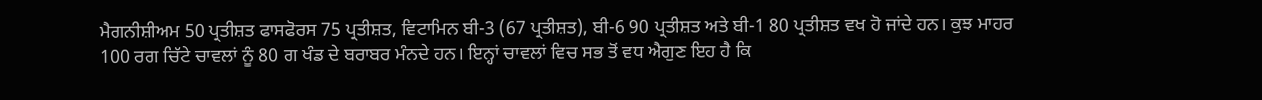ਮੈਗਨੀਸ਼ੀਅਮ 50 ਪ੍ਰਤੀਸ਼ਤ ਫਾਸਫੋਰਸ 75 ਪ੍ਰਤੀਸ਼ਤ, ਵਿਟਾਮਿਨ ਬੀ-3 (67 ਪ੍ਰਤੀਸ਼ਤ), ਬੀ-6 90 ਪ੍ਰਤੀਸ਼ਤ ਅਤੇ ਬੀ-1 80 ਪ੍ਰਤੀਸ਼ਤ ਵਖ ਹੋ ਜਾਂਦੇ ਹਨ। ਕੁਝ ਮਾਹਰ 100 ਰਗ ਚਿੱਟੇ ਚਾਵਲਾਂ ਨੂੰ 80 ਗ ਖੰਡ ਦੇ ਬਰਾਬਰ ਮੰਨਦੇ ਹਨ। ਇਨ੍ਹਾਂ ਚਾਵਲਾਂ ਵਿਚ ਸਭ ਤੋਂ ਵਧ ਐਗੁਣ ਇਹ ਹੈ ਕਿ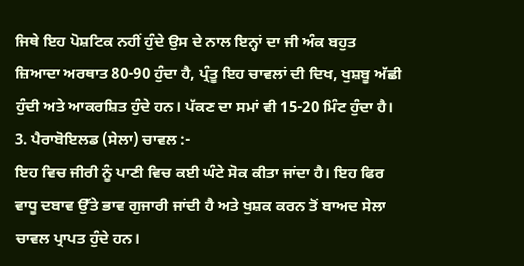ਜਿਥੇ ਇਹ ਪੋਸ਼ਟਿਕ ਨਹੀਂ ਹੁੰਦੇ ਉਸ ਦੇ ਨਾਲ ਇਨ੍ਹਾਂ ਦਾ ਜੀ ਅੰਕ ਬਹੁਤ ਜ਼ਿਆਦਾ ਅਰਥਾਤ 80-90 ਹੁੰਦਾ ਹੈ, ਪ੍ਰੰਤੂ ਇਹ ਚਾਵਲਾਂ ਦੀ ਦਿਖ, ਖੁਸ਼ਬੂ ਅੱਛੀ ਹੁੰਦੀ ਅਤੇ ਆਕਰਸ਼ਿਤ ਹੁੰਦੇ ਹਨ। ਪੱਕਣ ਦਾ ਸਮਾਂ ਵੀ 15-20 ਮਿੰਟ ਹੁੰਦਾ ਹੈ।
3. ਪੈਰਾਬੋਇਲਡ (ਸੇਲਾ) ਚਾਵਲ :-
ਇਹ ਵਿਚ ਜੀਰੀ ਨੂੰ ਪਾਣੀ ਵਿਚ ਕਈ ਘੰਟੇ ਸੋਕ ਕੀਤਾ ਜਾਂਦਾ ਹੈ। ਇਹ ਫਿਰ ਵਾਧੂ ਦਬਾਵ ਉੱਤੇ ਭਾਵ ਗੁਜਾਰੀ ਜਾਂਦੀ ਹੈ ਅਤੇ ਖੁਸ਼ਕ ਕਰਨ ਤੋਂ ਬਾਅਦ ਸੇਲਾ ਚਾਵਲ ਪ੍ਰਾਪਤ ਹੁੰਦੇ ਹਨ।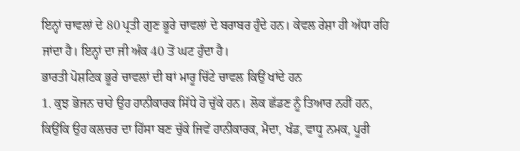ਇਨ੍ਹਾਂ ਚਾਵਲਾਂ ਦੇ 80 ਪ੍ਰਤੀ ਗੁਣ ਭੂਰੇ ਚਾਵਲਾਂ ਦੇ ਬਰਾਬਰ ਹੁੰਦੇ ਹਨ। ਕੇਵਲ ਰੇਸ਼ਾ ਹੀ ਅੱਧਾ ਰਹਿ ਜਾਂਦਾ ਹੈ। ਇਨ੍ਹਾਂ ਦਾ ਜੀ ਅੰਕ 40 ਤੋਂ ਘਟ ਹੁੰਦਾ ਹੈ।
ਭਾਰਤੀ ਪੋਸ਼ਟਿਕ ਭੂਰੇ ਚਾਵਲਾਂ ਦੀ ਥਾਂ ਮਾਰੂ ਚਿੱਟੇ ਚਾਵਲ ਕਿਉਂ ਖਾਂਦੇ ਹਨ
1. ਕੁਝ ਭੋਜਨ ਚਾਹੇ ਉਹ ਹਾਨੀਕਾਰਕ ਸਿੱਧੇ ਹੋ ਚੁੱਕੇ ਹਨ। ਲੋਕ ਛੱਡਣ ਨੂੰ ਤਿਆਰ ਨਹੀਂ ਹਨ, ਕਿਉਂਕਿ ਉਹ ਕਲਚਰ ਦਾ ਹਿੱਸਾ ਬਣ ਚੁੱਕੇ ਜਿਵੇਂ ਹਾਨੀਕਾਰਕ, ਮੈਦਾ, ਖੰਡ, ਵਾਧੂ ਨਮਕ, ਪੂਰੀ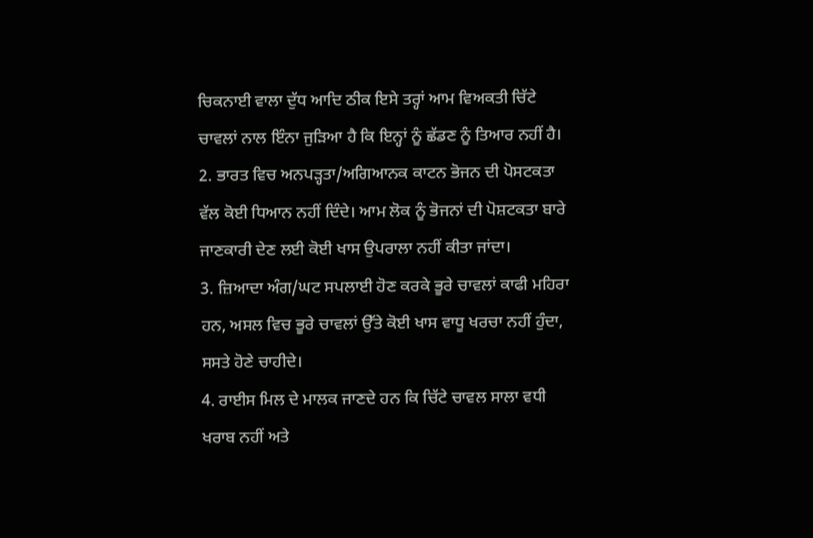ਚਿਕਨਾਈ ਵਾਲਾ ਦੁੱਧ ਆਦਿ ਠੀਕ ਇਸੇ ਤਰ੍ਹਾਂ ਆਮ ਵਿਅਕਤੀ ਚਿੱਟੇ ਚਾਵਲਾਂ ਨਾਲ ਇੰਨਾ ਜੁੜਿਆ ਹੈ ਕਿ ਇਨ੍ਹਾਂ ਨੂੰ ਛੱਡਣ ਨੂੰ ਤਿਆਰ ਨਹੀਂ ਹੈ।
2. ਭਾਰਤ ਵਿਚ ਅਨਪੜ੍ਹਤਾ/ਅਗਿਆਨਕ ਕਾਟਨ ਭੋਜਨ ਦੀ ਪੋਸਟਕਤਾ ਵੱਲ ਕੋਈ ਧਿਆਨ ਨਹੀਂ ਦਿੰਦੇ। ਆਮ ਲੋਕ ਨੂੰ ਭੋਜਨਾਂ ਦੀ ਪੋਸ਼ਟਕਤਾ ਬਾਰੇ ਜਾਣਕਾਰੀ ਦੇਣ ਲਈ ਕੋਈ ਖਾਸ ਉਪਰਾਲਾ ਨਹੀਂ ਕੀਤਾ ਜਾਂਦਾ।
3. ਜ਼ਿਆਦਾ ਅੰਗ/ਘਟ ਸਪਲਾਈ ਹੋਣ ਕਰਕੇ ਭੂਰੇ ਚਾਵਲਾਂ ਕਾਫੀ ਮਹਿਰਾ ਹਨ, ਅਸਲ ਵਿਚ ਭੂਰੇ ਚਾਵਲਾਂ ਉੱਤੇ ਕੋਈ ਖਾਸ ਵਾਧੂ ਖਰਚਾ ਨਹੀਂ ਹੁੰਦਾ, ਸਸਤੇ ਹੋਣੇ ਚਾਹੀਦੇ।
4. ਰਾਈਸ ਮਿਲ ਦੇ ਮਾਲਕ ਜਾਣਦੇ ਹਨ ਕਿ ਚਿੱਟੇ ਚਾਵਲ ਸਾਲਾ ਵਧੀ ਖਰਾਬ ਨਹੀਂ ਅਤੇ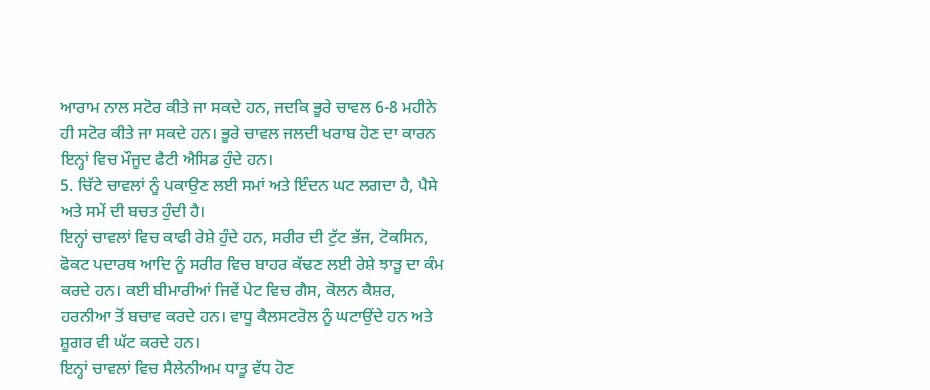ਆਰਾਮ ਨਾਲ ਸਟੋਰ ਕੀਤੇ ਜਾ ਸਕਦੇ ਹਨ, ਜਦਕਿ ਭੂਰੇ ਚਾਵਲ 6-8 ਮਹੀਨੇ ਹੀ ਸਟੋਰ ਕੀਤੇ ਜਾ ਸਕਦੇ ਹਨ। ਭੂਰੇ ਚਾਵਲ ਜਲਦੀ ਖਰਾਬ ਹੋਣ ਦਾ ਕਾਰਨ ਇਨ੍ਹਾਂ ਵਿਚ ਮੌਜੂਦ ਫੈਟੀ ਐਸਿਡ ਹੁੰਦੇ ਹਨ।
5. ਚਿੱਟੇ ਚਾਵਲਾਂ ਨੂੰ ਪਕਾਉਣ ਲਈ ਸਮਾਂ ਅਤੇ ਇੰਦਨ ਘਟ ਲਗਦਾ ਹੈ, ਪੈਸੇ ਅਤੇ ਸਮੇਂ ਦੀ ਬਚਤ ਹੁੰਦੀ ਹੈ।
ਇਨ੍ਹਾਂ ਚਾਵਲਾਂ ਵਿਚ ਕਾਫੀ ਰੇਸ਼ੇ ਹੁੰਦੇ ਹਨ, ਸਰੀਰ ਦੀ ਟੁੱਟ ਭੱਜ, ਟੋਕਸਿਨ, ਫੋਕਟ ਪਦਾਰਥ ਆਦਿ ਨੂੰ ਸਰੀਰ ਵਿਚ ਬਾਹਰ ਕੱਢਣ ਲਈ ਰੇਸ਼ੇ ਝਾੜੂ ਦਾ ਕੰਮ ਕਰਦੇ ਹਨ। ਕਈ ਬੀਮਾਰੀਆਂ ਜਿਵੇਂ ਪੇਟ ਵਿਚ ਗੈਸ, ਕੋਲਨ ਕੈਸ਼ਰ, ਹਰਨੀਆ ਤੋਂ ਬਚਾਵ ਕਰਦੇ ਹਨ। ਵਾਧੂ ਕੈਲਸਟਰੋਲ ਨੂੰ ਘਟਾਉਂਦੇ ਹਨ ਅਤੇ ਸ਼ੂਗਰ ਵੀ ਘੱਟ ਕਰਦੇ ਹਨ।
ਇਨ੍ਹਾਂ ਚਾਵਲਾਂ ਵਿਚ ਸੈਲੇਨੀਅਮ ਧਾਤੂ ਵੱਧ ਹੋਣ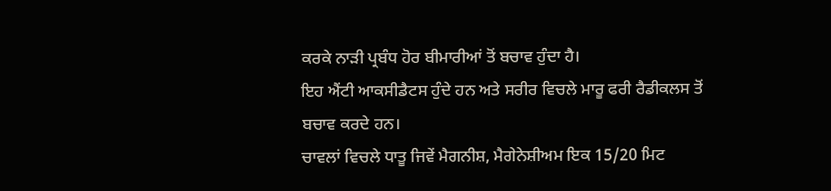ਕਰਕੇ ਨਾੜੀ ਪ੍ਰਬੰਧ ਹੋਰ ਬੀਮਾਰੀਆਂ ਤੋਂ ਬਚਾਵ ਹੁੰਦਾ ਹੈ।
ਇਹ ਐਂਟੀ ਆਕਸੀਡੈਟਸ ਹੁੰਦੇ ਹਨ ਅਤੇ ਸਰੀਰ ਵਿਚਲੇ ਮਾਰੂ ਫਰੀ ਰੈਡੀਕਲਸ ਤੋਂ ਬਚਾਵ ਕਰਦੇ ਹਨ।
ਚਾਵਲਾਂ ਵਿਚਲੇ ਧਾਤੂ ਜਿਵੇਂ ਮੈਗਨੀਸ਼, ਮੈਗੇਨੇਸ਼ੀਅਮ ਇਕ 15/20 ਮਿਟ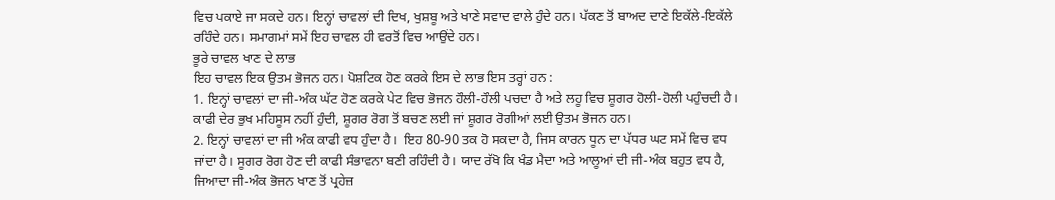ਵਿਚ ਪਕਾਏ ਜਾ ਸਕਦੇ ਹਨ। ਇਨ੍ਹਾਂ ਚਾਵਲਾਂ ਦੀ ਦਿਖ, ਖੁਸ਼ਬੂ ਅਤੇ ਖਾਣੇ ਸਵਾਦ ਵਾਲੇ ਹੁੰਦੇ ਹਨ। ਪੱਕਣ ਤੋਂ ਬਾਅਦ ਦਾਣੇ ਇਕੱਲੇ-ਇਕੱਲੇ ਰਹਿੰਦੇ ਹਨ। ਸਮਾਗਮਾਂ ਸਮੇਂ ਇਹ ਚਾਵਲ ਹੀ ਵਰਤੋਂ ਵਿਚ ਆਉਂਦੇ ਹਨ।
ਭੂਰੇ ਚਾਵਲ ਖਾਣ ਦੇ ਲਾਭ
ਇਹ ਚਾਵਲ ਇਕ ਉਤਮ ਭੋਜਨ ਹਨ। ਪੋਸ਼ਟਿਕ ਹੋਣ ਕਰਕੇ ਇਸ ਦੇ ਲਾਭ ਇਸ ਤਰ੍ਹਾਂ ਹਨ :
1. ਇਨ੍ਹਾਂ ਚਾਵਲਾਂ ਦਾ ਜੀ-ਅੰਕ ਘੱਟ ਹੋਣ ਕਰਕੇ ਪੇਟ ਵਿਚ ਭੋਜਨ ਹੌਲੀ-ਹੌਲੀ ਪਚਦਾ ਹੈ ਅਤੇ ਲਹੂ ਵਿਚ ਸ਼ੂਗਰ ਹੋਲੀ-ਹੋਲੀ ਪਹੁੰਚਦੀ ਹੈ। ਕਾਫੀ ਦੇਰ ਭੁਖ ਮਹਿਸੂਸ ਨਹੀਂ ਹੁੰਦੀ, ਸ਼ੂਗਰ ਰੋਗ ਤੋਂ ਬਚਣ ਲਈ ਜਾਂ ਸ਼ੂਗਰ ਰੋਗੀਆਂ ਲਈ ਉਤਮ ਭੋਜਨ ਹਨ।
2. ਇਨ੍ਹਾਂ ਚਾਵਲਾਂ ਦਾ ਜੀ ਅੰਕ ਕਾਫੀ ਵਧ ਹੁੰਦਾ ਹੈ।  ਇਹ 80-90 ਤਕ ਹੋ ਸਕਦਾ ਹੈ, ਜਿਸ ਕਾਰਨ ਧੂਨ ਦਾ ਪੱਧਰ ਘਟ ਸਮੇਂ ਵਿਚ ਵਧ ਜਾਂਦਾ ਹੈ। ਸੂਗਰ ਰੋਗ ਹੋਣ ਦੀ ਕਾਫੀ ਸੰਭਾਵਨਾ ਬਣੀ ਰਹਿੰਦੀ ਹੈ। ਯਾਦ ਰੱਖੋ ਕਿ ਖੰਡ ਮੈਦਾ ਅਤੇ ਆਲੂਆਂ ਦੀ ਜੀ-ਅੰਕ ਬਹੁਤ ਵਧ ਹੈ, ਜਿਆਦਾ ਜੀ-ਅੰਕ ਭੋਜਨ ਖਾਣ ਤੋਂ ਪ੍ਰਹੇਜ਼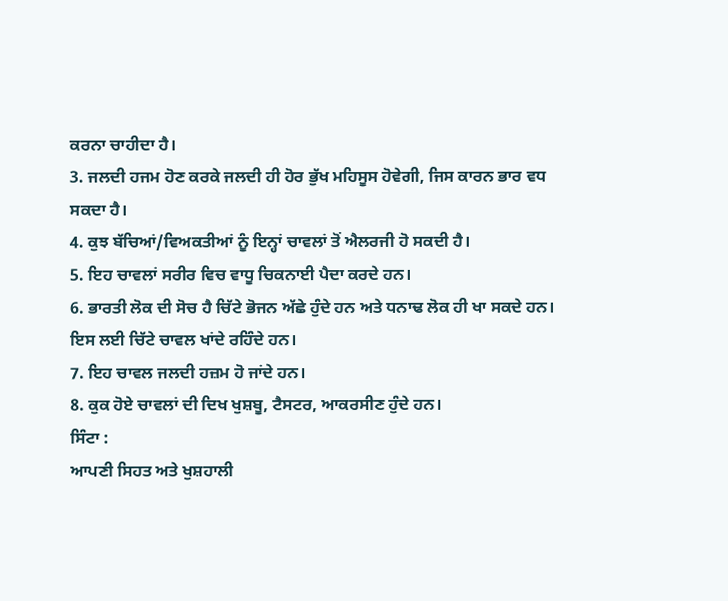ਕਰਨਾ ਚਾਹੀਦਾ ਹੈ।
3. ਜਲਦੀ ਹਜਮ ਹੋਣ ਕਰਕੇ ਜਲਦੀ ਹੀ ਹੋਰ ਭੁੱਖ ਮਹਿਸੂਸ ਹੋਵੇਗੀ, ਜਿਸ ਕਾਰਨ ਭਾਰ ਵਧ ਸਕਦਾ ਹੈ।
4. ਕੁਝ ਬੱਚਿਆਂ/ਵਿਅਕਤੀਆਂ ਨੂੰ ਇਨ੍ਹਾਂ ਚਾਵਲਾਂ ਤੋਂ ਐਲਰਜੀ ਹੋ ਸਕਦੀ ਹੈ।
5. ਇਹ ਚਾਵਲਾਂ ਸਰੀਰ ਵਿਚ ਵਾਧੂ ਚਿਕਨਾਈ ਪੈਦਾ ਕਰਦੇ ਹਨ।
6. ਭਾਰਤੀ ਲੋਕ ਦੀ ਸੋਚ ਹੈ ਚਿੱਟੇ ਭੋਜਨ ਅੱਛੇ ਹੁੰਦੇ ਹਨ ਅਤੇ ਧਨਾਢ ਲੋਕ ਹੀ ਖਾ ਸਕਦੇ ਹਨ। ਇਸ ਲਈ ਚਿੱਟੇ ਚਾਵਲ ਖਾਂਦੇ ਰਹਿੰਦੇ ਹਨ।
7. ਇਹ ਚਾਵਲ ਜਲਦੀ ਹਜ਼ਮ ਹੋ ਜਾਂਦੇ ਹਨ।
8. ਕੁਕ ਹੋਏ ਚਾਵਲਾਂ ਦੀ ਦਿਖ ਖੁਸ਼ਬੂ, ਟੈਸਟਰ, ਆਕਰਸੀਣ ਹੁੰਦੇ ਹਨ।
ਸਿੰਟਾ :
ਆਪਣੀ ਸਿਹਤ ਅਤੇ ਖੁਸ਼ਹਾਲੀ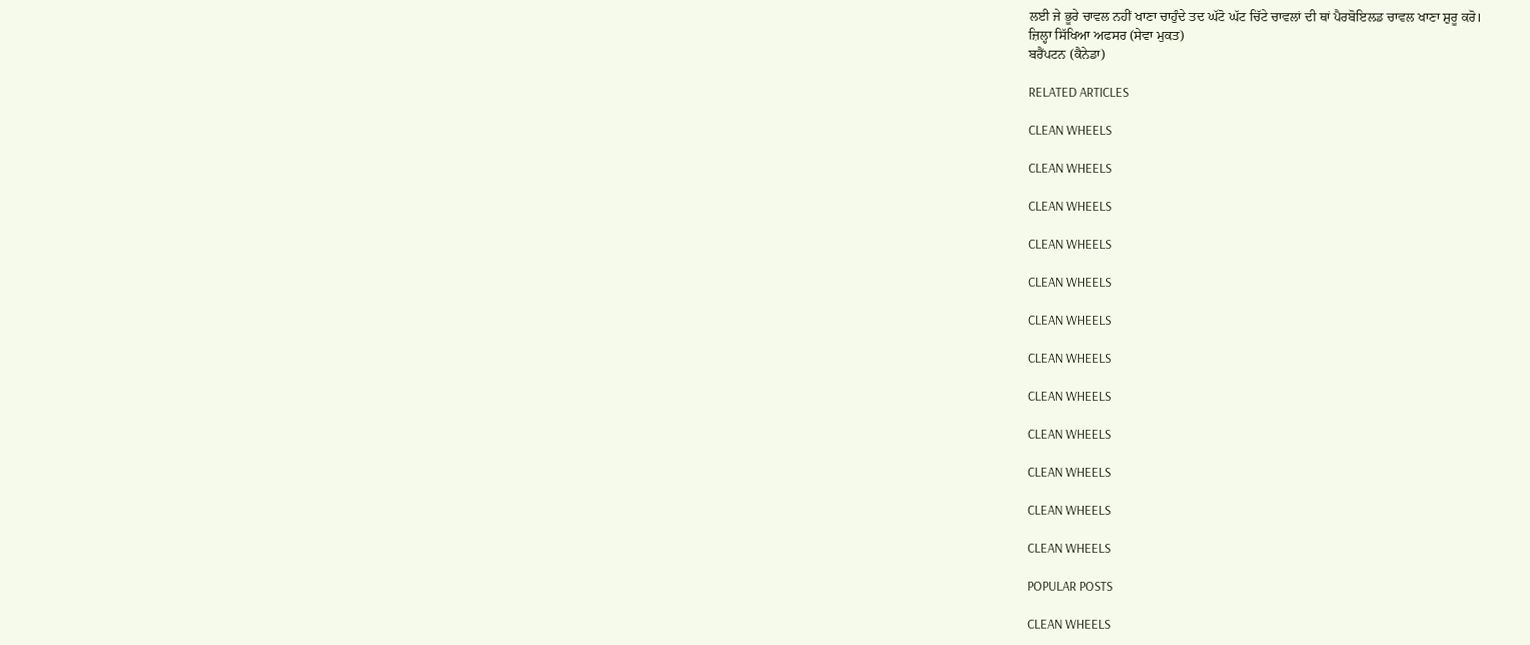ਲਈ ਜੇ ਭੂਰੇ ਚਾਵਲ ਨਹੀਂ ਖਾਣਾ ਚਾਹੁੰਦੇ ਤਦ ਘੱਟੋ ਘੱਟ ਚਿੱਟੇ ਚਾਵਲਾਂ ਦੀ ਥਾਂ ਪੈਰਬੋਇਲਡ ਚਾਵਲ ਖਾਣਾ ਸ਼ੁਰੂ ਕਰੋ।
ਜ਼ਿਲ੍ਹਾ ਸਿੱਖਿਆ ਅਫਸਰ (ਸੇਵਾ ਮੁਕਤ)
ਬਰੈਂਪਟਨ (ਕੈਨੇਡਾ)

RELATED ARTICLES

CLEAN WHEELS

CLEAN WHEELS

CLEAN WHEELS

CLEAN WHEELS

CLEAN WHEELS

CLEAN WHEELS

CLEAN WHEELS

CLEAN WHEELS

CLEAN WHEELS

CLEAN WHEELS

CLEAN WHEELS

CLEAN WHEELS

POPULAR POSTS

CLEAN WHEELS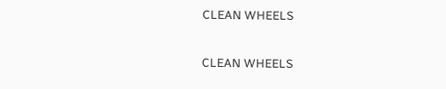CLEAN WHEELS

CLEAN WHEELS